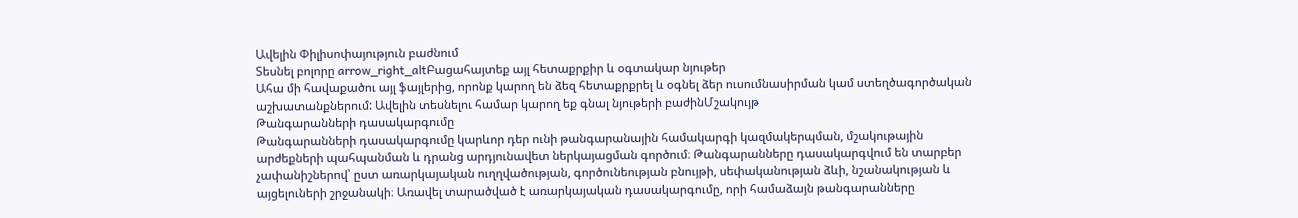Ավելին Փիլիսոփայություն բաժնում
Տեսնել բոլորը arrow_right_altԲացահայտեք այլ հետաքրքիր և օգտակար նյութեր
Ահա մի հավաքածու այլ ֆայլերից, որոնք կարող են ձեզ հետաքրքրել և օգնել ձեր ուսումնասիրման կամ ստեղծագործական աշխատանքներում: Ավելին տեսնելու համար կարող եք գնալ նյութերի բաժինՄշակույթ
Թանգարանների դասակարգումը
Թանգարանների դասակարգումը կարևոր դեր ունի թանգարանային համակարգի կազմակերպման, մշակութային արժեքների պահպանման և դրանց արդյունավետ ներկայացման գործում։ Թանգարանները դասակարգվում են տարբեր չափանիշներով՝ ըստ առարկայական ուղղվածության, գործունեության բնույթի, սեփականության ձևի, նշանակության և այցելուների շրջանակի։ Առավել տարածված է առարկայական դասակարգումը, որի համաձայն թանգարանները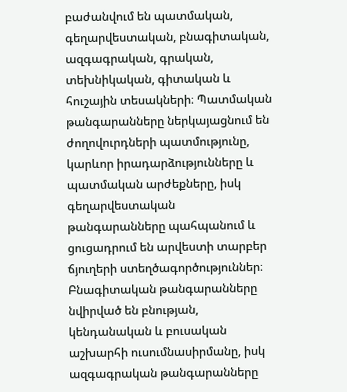բաժանվում են պատմական, գեղարվեստական, բնագիտական, ազգագրական, գրական, տեխնիկական, գիտական և հուշային տեսակների։ Պատմական թանգարանները ներկայացնում են ժողովուրդների պատմությունը, կարևոր իրադարձությունները և պատմական արժեքները, իսկ գեղարվեստական թանգարանները պահպանում և ցուցադրում են արվեստի տարբեր ճյուղերի ստեղծագործություններ։ Բնագիտական թանգարանները նվիրված են բնության, կենդանական և բուսական աշխարհի ուսումնասիրմանը, իսկ ազգագրական թանգարանները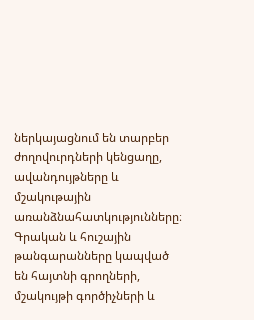ներկայացնում են տարբեր ժողովուրդների կենցաղը, ավանդույթները և մշակութային առանձնահատկությունները։ Գրական և հուշային թանգարանները կապված են հայտնի գրողների, մշակույթի գործիչների և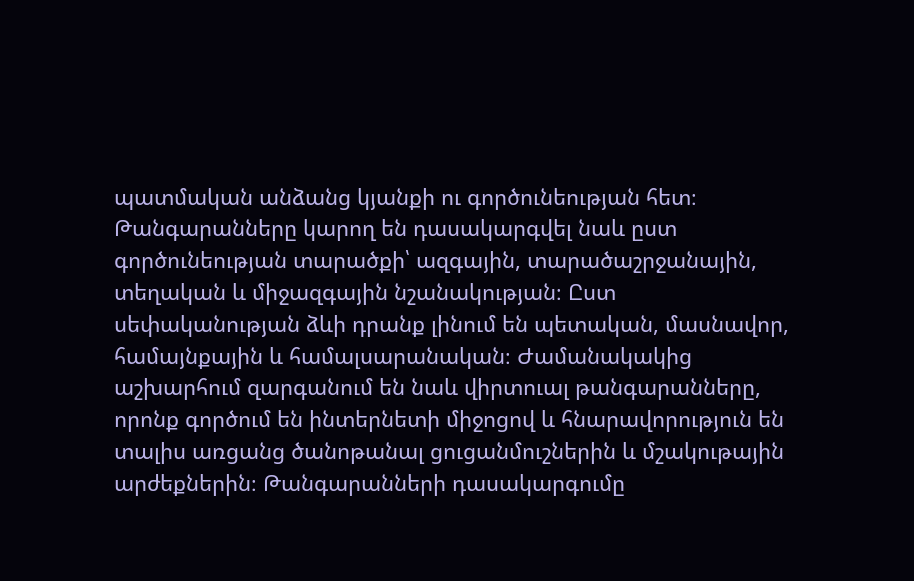պատմական անձանց կյանքի ու գործունեության հետ։ Թանգարանները կարող են դասակարգվել նաև ըստ գործունեության տարածքի՝ ազգային, տարածաշրջանային, տեղական և միջազգային նշանակության։ Ըստ սեփականության ձևի դրանք լինում են պետական, մասնավոր, համայնքային և համալսարանական։ Ժամանակակից աշխարհում զարգանում են նաև վիրտուալ թանգարանները, որոնք գործում են ինտերնետի միջոցով և հնարավորություն են տալիս առցանց ծանոթանալ ցուցանմուշներին և մշակութային արժեքներին։ Թանգարանների դասակարգումը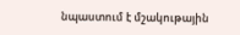նպաստում է մշակութային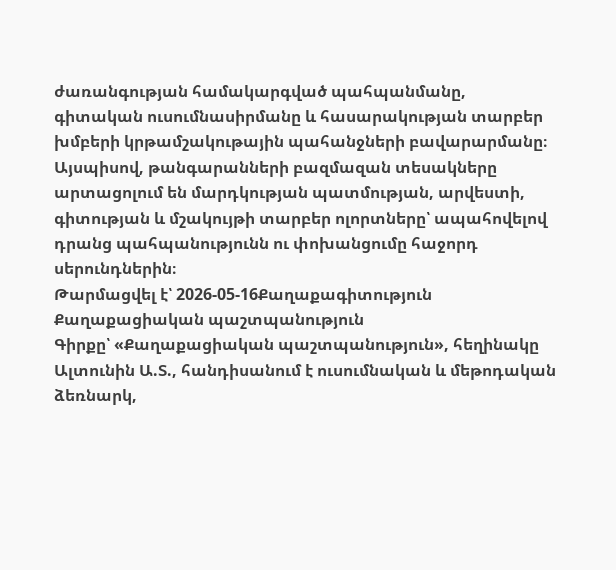ժառանգության համակարգված պահպանմանը, գիտական ուսումնասիրմանը և հասարակության տարբեր խմբերի կրթամշակութային պահանջների բավարարմանը։ Այսպիսով, թանգարանների բազմազան տեսակները արտացոլում են մարդկության պատմության, արվեստի, գիտության և մշակույթի տարբեր ոլորտները՝ ապահովելով դրանց պահպանությունն ու փոխանցումը հաջորդ սերունդներին։
Թարմացվել է՝ 2026-05-16Քաղաքագիտություն
Քաղաքացիական պաշտպանություն
Գիրքը՝ «Քաղաքացիական պաշտպանություն», հեղինակը Ալտունին Ա.Տ., հանդիսանում է ուսումնական և մեթոդական ձեռնարկ,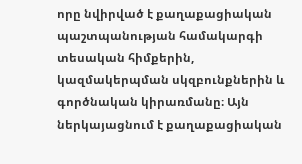որը նվիրված է քաղաքացիական պաշտպանության համակարգի տեսական հիմքերին, կազմակերպման սկզբունքներին և գործնական կիրառմանը։ Այն ներկայացնում է քաղաքացիական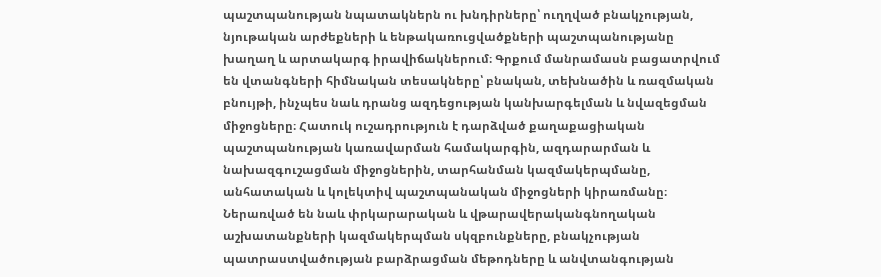պաշտպանության նպատակներն ու խնդիրները՝ ուղղված բնակչության, նյութական արժեքների և ենթակառուցվածքների պաշտպանությանը խաղաղ և արտակարգ իրավիճակներում։ Գրքում մանրամասն բացատրվում են վտանգների հիմնական տեսակները՝ բնական, տեխնածին և ռազմական բնույթի, ինչպես նաև դրանց ազդեցության կանխարգելման և նվազեցման միջոցները։ Հատուկ ուշադրություն է դարձված քաղաքացիական պաշտպանության կառավարման համակարգին, ազդարարման և նախազգուշացման միջոցներին, տարհանման կազմակերպմանը, անհատական և կոլեկտիվ պաշտպանական միջոցների կիրառմանը։ Ներառված են նաև փրկարարական և վթարավերականգնողական աշխատանքների կազմակերպման սկզբունքները, բնակչության պատրաստվածության բարձրացման մեթոդները և անվտանգության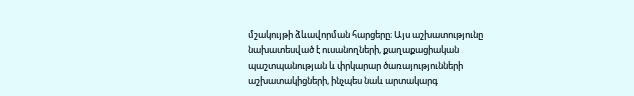մշակույթի ձևավորման հարցերը։ Այս աշխատությունը նախատեսված է ուսանողների, քաղաքացիական պաշտպանության և փրկարար ծառայությունների աշխատակիցների, ինչպես նաև արտակարգ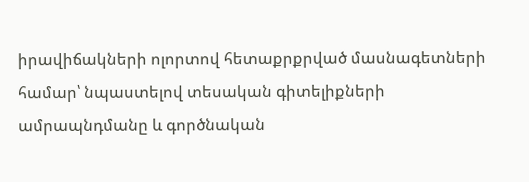իրավիճակների ոլորտով հետաքրքրված մասնագետների համար՝ նպաստելով տեսական գիտելիքների ամրապնդմանը և գործնական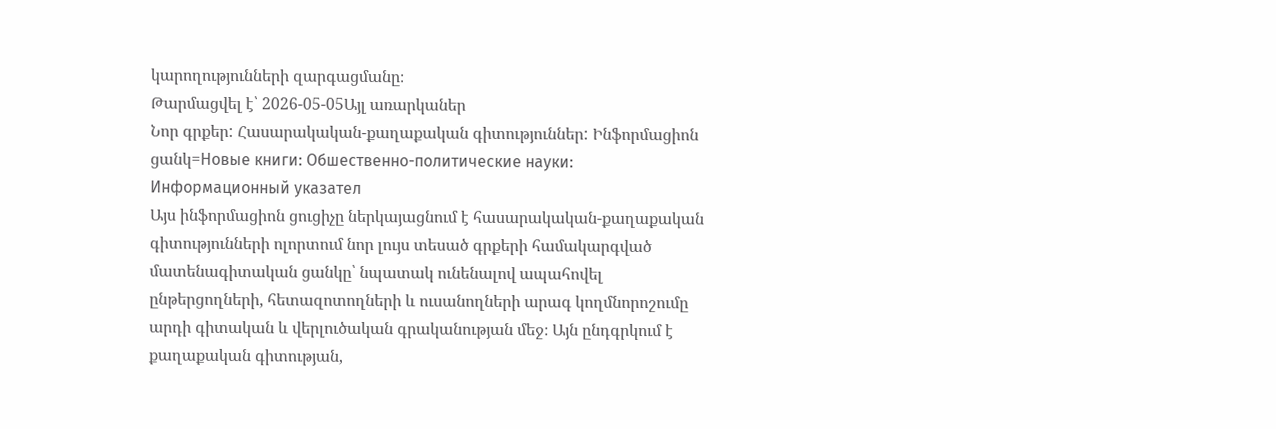կարողությունների զարգացմանը։
Թարմացվել է՝ 2026-05-05Այլ առարկաներ
Նոր գրքեր: Հասարակական-քաղաքական գիտություններ: Ինֆորմացիոն ցանկ=Новые книги: Обшественно-политические науки: Информационный указател
Այս ինֆորմացիոն ցուցիչը ներկայացնում է հասարակական-քաղաքական գիտությունների ոլորտում նոր լույս տեսած գրքերի համակարգված մատենագիտական ցանկը՝ նպատակ ունենալով ապահովել ընթերցողների, հետազոտողների և ուսանողների արագ կողմնորոշումը արդի գիտական և վերլուծական գրականության մեջ։ Այն ընդգրկում է քաղաքական գիտության,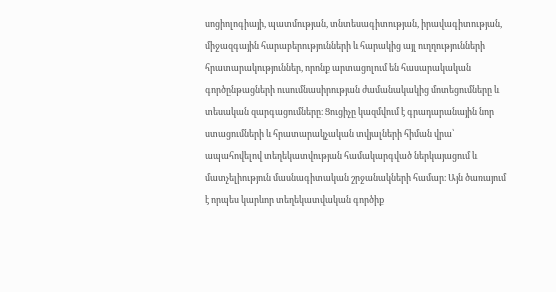սոցիոլոգիայի, պատմության, տնտեսագիտության, իրավագիտության, միջազգային հարաբերությունների և հարակից այլ ուղղությունների հրատարակություններ, որոնք արտացոլում են հասարակական գործընթացների ուսումնասիրության ժամանակակից մոտեցումները և տեսական զարգացումները։ Ցուցիչը կազմվում է գրադարանային նոր ստացումների և հրատարակչական տվյալների հիման վրա՝ ապահովելով տեղեկատվության համակարգված ներկայացում և մատչելիություն մասնագիտական շրջանակների համար։ Այն ծառայում է որպես կարևոր տեղեկատվական գործիք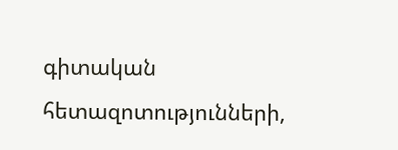գիտական հետազոտությունների,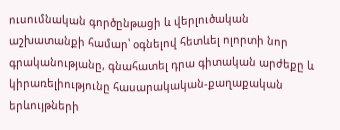ուսումնական գործընթացի և վերլուծական աշխատանքի համար՝ օգնելով հետևել ոլորտի նոր գրականությանը, գնահատել դրա գիտական արժեքը և կիրառելիությունը հասարակական-քաղաքական երևույթների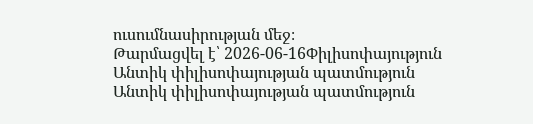ուսումնասիրության մեջ։
Թարմացվել է՝ 2026-06-16Փիլիսոփայություն
Անտիկ փիլիսոփայության պատմություն
Անտիկ փիլիսոփայության պատմություն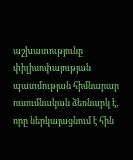աշխատությունը փիլիսոփայության պատմության հիմնարար ուսումնական ձեռնարկ է, որը ներկայացնում է հին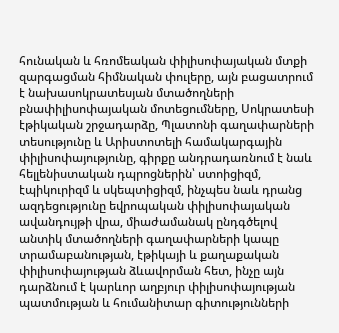հունական և հռոմեական փիլիսոփայական մտքի զարգացման հիմնական փուլերը, այն բացատրում է նախասոկրատեսյան մտածողների բնափիլիսոփայական մոտեցումները, Սոկրատեսի էթիկական շրջադարձը, Պլատոնի գաղափարների տեսությունը և Արիստոտելի համակարգային փիլիսոփայությունը, գիրքը անդրադառնում է նաև հելլենիստական դպրոցներին՝ ստոիցիզմ, էպիկուրիզմ և սկեպտիցիզմ, ինչպես նաև դրանց ազդեցությունը եվրոպական փիլիսոփայական ավանդույթի վրա, միաժամանակ ընդգծելով անտիկ մտածողների գաղափարների կապը տրամաբանության, էթիկայի և քաղաքական փիլիսոփայության ձևավորման հետ, ինչը այն դարձնում է կարևոր աղբյուր փիլիսոփայության պատմության և հումանիտար գիտությունների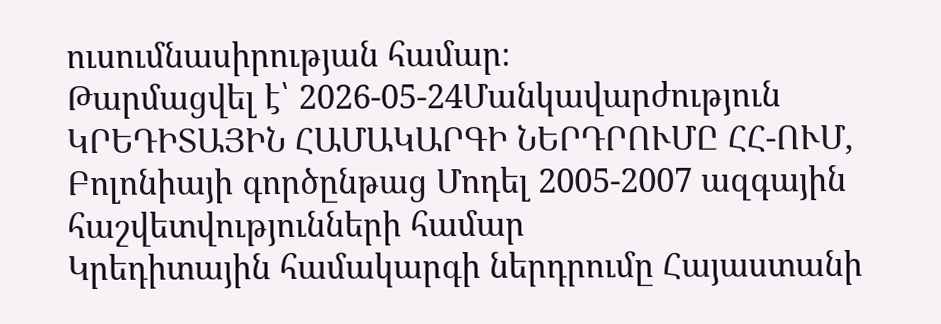ուսումնասիրության համար։
Թարմացվել է՝ 2026-05-24Մանկավարժություն
ԿՐԵԴԻՏԱՅԻՆ ՀԱՄԱԿԱՐԳԻ ՆԵՐԴՐՈՒՄԸ ՀՀ-ՈՒՄ, Բոլոնիայի գործընթաց Մոդել 2005-2007 ազգային հաշվետվությունների համար
Կրեդիտային համակարգի ներդրումը Հայաստանի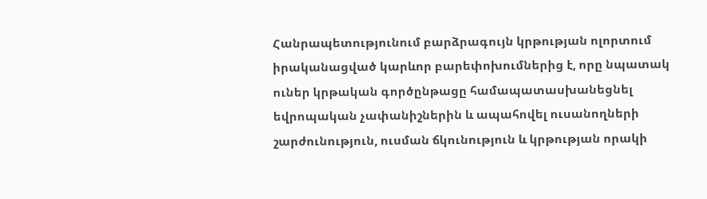Հանրապետությունում բարձրագույն կրթության ոլորտում իրականացված կարևոր բարեփոխումներից է, որը նպատակ ուներ կրթական գործընթացը համապատասխանեցնել եվրոպական չափանիշներին և ապահովել ուսանողների շարժունություն, ուսման ճկունություն և կրթության որակի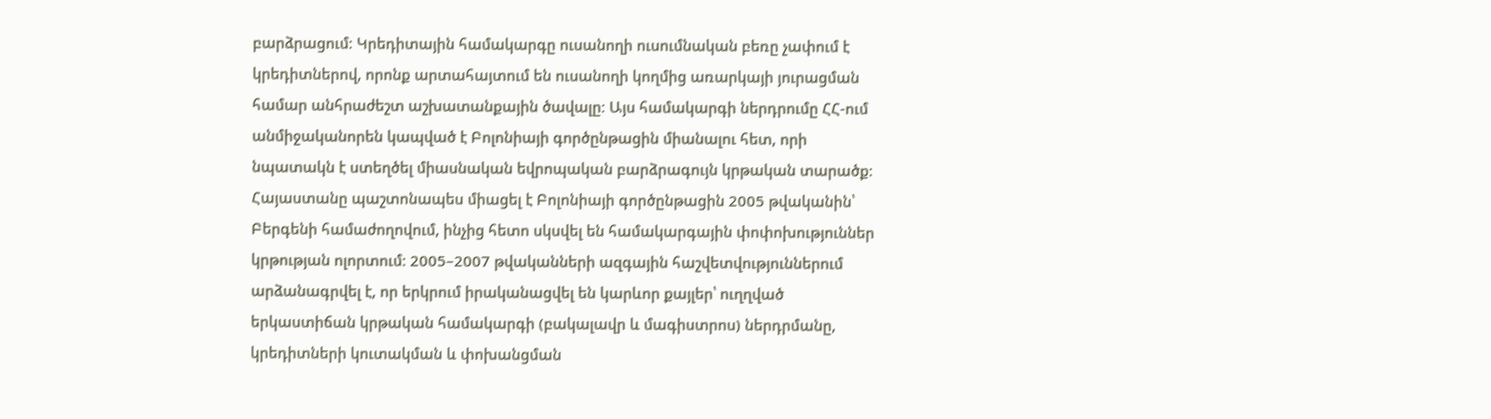բարձրացում։ Կրեդիտային համակարգը ուսանողի ուսումնական բեռը չափում է կրեդիտներով, որոնք արտահայտում են ուսանողի կողմից առարկայի յուրացման համար անհրաժեշտ աշխատանքային ծավալը։ Այս համակարգի ներդրումը ՀՀ-ում անմիջականորեն կապված է Բոլոնիայի գործընթացին միանալու հետ, որի նպատակն է ստեղծել միասնական եվրոպական բարձրագույն կրթական տարածք։ Հայաստանը պաշտոնապես միացել է Բոլոնիայի գործընթացին 2005 թվականին՝ Բերգենի համաժողովում, ինչից հետո սկսվել են համակարգային փոփոխություններ կրթության ոլորտում։ 2005–2007 թվականների ազգային հաշվետվություններում արձանագրվել է, որ երկրում իրականացվել են կարևոր քայլեր՝ ուղղված երկաստիճան կրթական համակարգի (բակալավր և մագիստրոս) ներդրմանը, կրեդիտների կուտակման և փոխանցման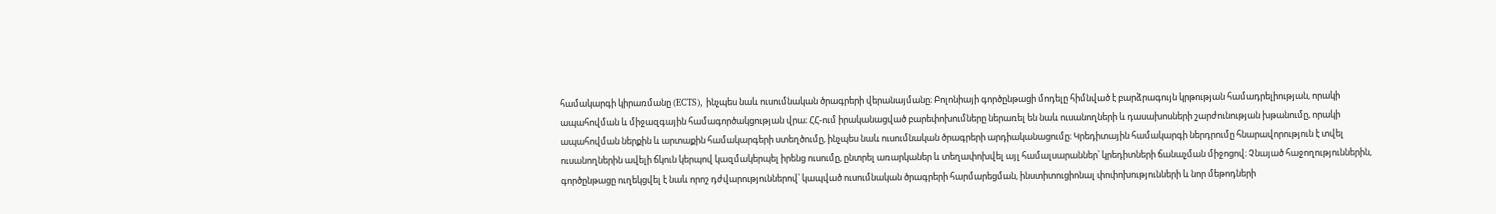համակարգի կիրառմանը (ECTS), ինչպես նաև ուսումնական ծրագրերի վերանայմանը։ Բոլոնիայի գործընթացի մոդելը հիմնված է բարձրագույն կրթության համադրելիության, որակի ապահովման և միջազգային համագործակցության վրա։ ՀՀ-ում իրականացված բարեփոխումները ներառել են նաև ուսանողների և դասախոսների շարժունության խթանումը, որակի ապահովման ներքին և արտաքին համակարգերի ստեղծումը, ինչպես նաև ուսումնական ծրագրերի արդիականացումը։ Կրեդիտային համակարգի ներդրումը հնարավորություն է տվել ուսանողներին ավելի ճկուն կերպով կազմակերպել իրենց ուսումը, ընտրել առարկաներ և տեղափոխվել այլ համալսարաններ՝ կրեդիտների ճանաչման միջոցով։ Չնայած հաջողություններին, գործընթացը ուղեկցվել է նաև որոշ դժվարություններով՝ կապված ուսումնական ծրագրերի հարմարեցման, ինստիտուցիոնալ փոփոխությունների և նոր մեթոդների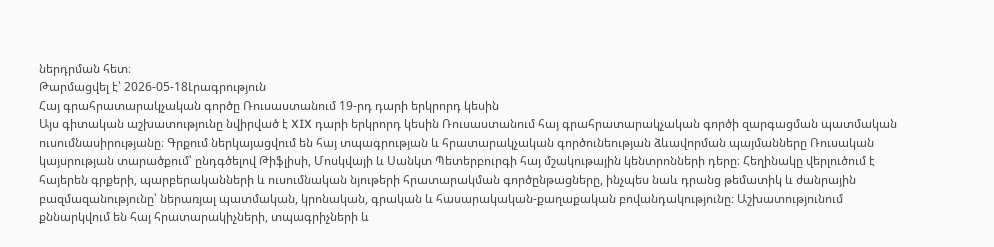ներդրման հետ։
Թարմացվել է՝ 2026-05-18Լրագրություն
Հայ գրահրատարակչական գործը Ռուսաստանում 19-րդ դարի երկրորդ կեսին
Այս գիտական աշխատությունը նվիրված է XIX դարի երկրորդ կեսին Ռուսաստանում հայ գրահրատարակչական գործի զարգացման պատմական ուսումնասիրությանը։ Գրքում ներկայացվում են հայ տպագրության և հրատարակչական գործունեության ձևավորման պայմանները Ռուսական կայսրության տարածքում՝ ընդգծելով Թիֆլիսի, Մոսկվայի և Սանկտ Պետերբուրգի հայ մշակութային կենտրոնների դերը։ Հեղինակը վերլուծում է հայերեն գրքերի, պարբերականների և ուսումնական նյութերի հրատարակման գործընթացները, ինչպես նաև դրանց թեմատիկ և ժանրային բազմազանությունը՝ ներառյալ պատմական, կրոնական, գրական և հասարակական-քաղաքական բովանդակությունը։ Աշխատությունում քննարկվում են հայ հրատարակիչների, տպագրիչների և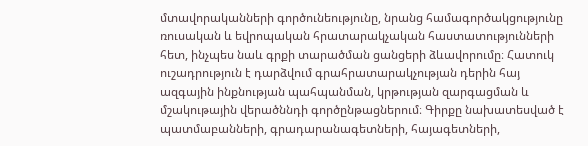մտավորականների գործունեությունը, նրանց համագործակցությունը ռուսական և եվրոպական հրատարակչական հաստատությունների հետ, ինչպես նաև գրքի տարածման ցանցերի ձևավորումը։ Հատուկ ուշադրություն է դարձվում գրահրատարակչության դերին հայ ազգային ինքնության պահպանման, կրթության զարգացման և մշակութային վերածննդի գործընթացներում։ Գիրքը նախատեսված է պատմաբանների, գրադարանագետների, հայագետների,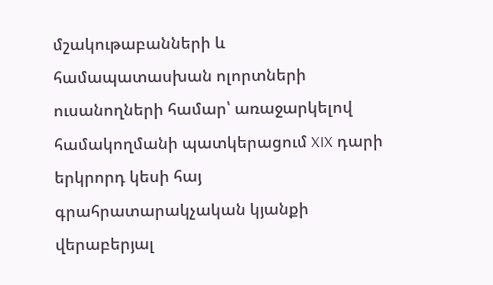մշակութաբանների և համապատասխան ոլորտների ուսանողների համար՝ առաջարկելով համակողմանի պատկերացում XIX դարի երկրորդ կեսի հայ գրահրատարակչական կյանքի վերաբերյալ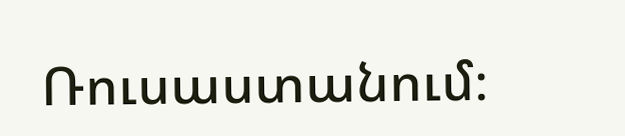Ռուսաստանում։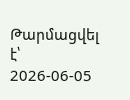Թարմացվել է՝ 2026-06-05